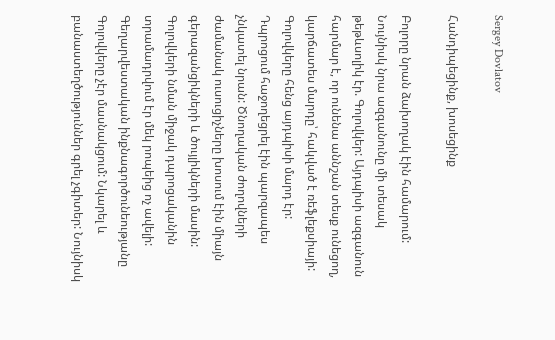Sergey Dovlatov

Հանդիպեցինք, խոսեցինք

Բոլորը նրան ձախողակ էին համարում: Նույնիսկ նրա ազգանունը մի տեսակ թեթևսոլիկ էր. Գոլովկեր: Այդպիսի ազգանուն հարմար է, որ ունենա աննշան տեսք ունեցող, կարճատես մարդը՝ հակված է ռեֆլեքսիայի: Գոլովկերը հենց այդպիսի մարդ էր:
Դպրոցում հաջողեցրել էին պարզապես չնկատել նրան: Ծնողական ժողովների ժամանակ ուսուցիչները խոսում էին միայն գերազանցիկների և ծույլիկների մասին: Գոլովկերի նման միջակ դպրոցականին տրամադրվում էր մեկ րոպեից ոչ ավելի:
Գեղարվեստական ինքնագործունեությանը Գոլովկերը չէր մասնակցում: Նկարել և բանաստեղծություններ գրել չգիտեր: Նույնիսկ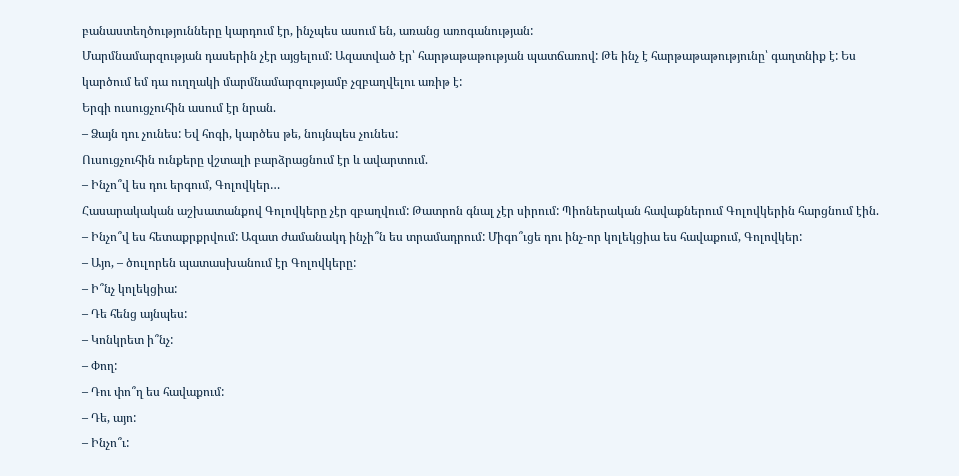բանաստեղծությունները կարդում էր, ինչպես ասում են, առանց առոգանության:
Մարմնամարզության դասերին չէր այցելում: Ազատված էր՝ հարթաթաթության պատճառով: Թե ինչ է հարթաթաթությունը՝ գաղտնիք է: Ես կարծում եմ դա ուղղակի մարմնամարզությամբ չզբաղվելու առիթ է:
Երգի ուսուցչուհին ասում էր նրան.
– Ձայն դու չունես: Եվ հոգի, կարծես թե, նույնպես չունես:
Ուսուցչուհին ունքերը վշտալի բարձրացնում էր և ավարտում.
– Ինչո՞վ ես դու երգում, Գոլովկեր…
Հասարակական աշխատանքով Գոլովկերը չէր զբաղվում: Թատրոն գնալ չէր սիրում: Պիոներական հավաքներում Գոլովկերին հարցնում էին.
– Ինչո՞վ ես հետաքրքրվում: Ազատ ժամանակդ ինչի՞ն ես տրամադրում: Միգո՞ւցե դու ինչ-որ կոլեկցիա ես հավաքում, Գոլովկեր:
– Այո, – ծուլորեն պատասխանում էր Գոլովկերը:
– Ի՞նչ կոլեկցիա:
– Դե հենց այնպես:
– Կոնկրետ ի՞նչ:
– Փող:
– Դու փո՞ղ ես հավաքում:
– Դե, այո:
– Ինչո՞ւ: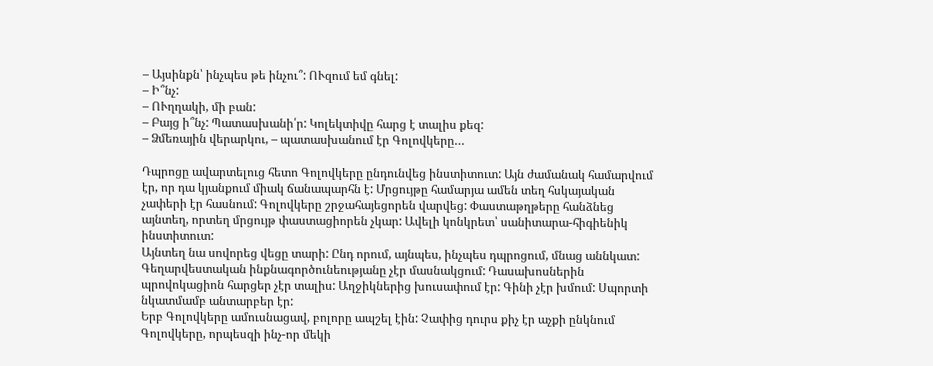– Այսինքն՝ ինչպես թե ինչու՞: ՈՒզում եմ գնել:
– Ի՞նչ:
– ՈՒղղակի, մի բան:
– Բայց ի՞նչ: Պատասխանի՛ր: Կոլեկտիվը հարց է տալիս քեզ:
– Ձմեռային վերարկու, – պատասխանում էր Գոլովկերը…

Դպրոցը ավարտելուց հետո Գոլովկերը ընդունվեց ինստիտուտ: Այն ժամանակ համարվում էր, որ դա կյանքում միակ ճանապարհն է: Մրցույթը համարյա ամեն տեղ հսկայական չափերի էր հասնում: Գոլովկերը շրջահայեցորեն վարվեց: Փաստաթղթերը հանձնեց այնտեղ, որտեղ մրցույթ փաստացիորեն չկար: Ավելի կոնկրետ՝ սանիտարա-հիգիենիկ ինստիտուտ:
Այնտեղ նա սովորեց վեցը տարի: Ընդ որում, այնպես, ինչպես դպրոցում, մնաց աննկատ: Գեղարվեստական ինքնագործունեությանը չէր մասնակցում: Դասախոսներին պրովոկացիոն հարցեր չէր տալիս: Աղջիկներից խուսափում էր: Գինի չէր խմում: Սպորտի նկատմամբ անտարբեր էր:
Երբ Գոլովկերը ամուսնացավ, բոլորը ապշել էին: Չափից դուրս քիչ էր աչքի ընկնում Գոլովկերը, որպեսզի ինչ-որ մեկի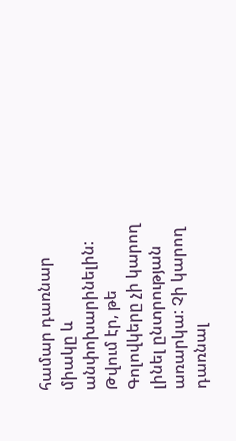համար դառնար միակը և անփոխարինելին: Թվում էր, թե Գոլովկերը չի կարող լինել ընտրության առարկա: Չի կարող դառնալ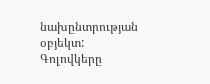նախընտրության օբյեկտ: Գոլովկերը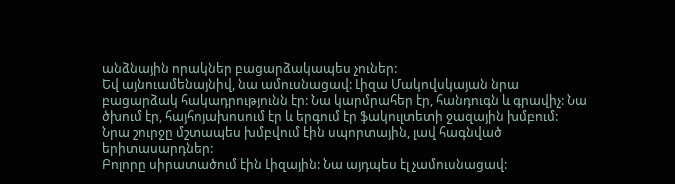անձնային որակներ բացարձակապես չուներ:
Եվ այնուամենայնիվ, նա ամուսնացավ: Լիզա Մակովսկայան նրա բացարձակ հակադրությունն էր: Նա կարմրահեր էր, հանդուգն և գրավիչ: Նա ծխում էր, հայհոյախոսում էր և երգում էր ֆակուլտետի ջազային խմբում: Նրա շուրջը մշտապես խմբվում էին սպորտային, լավ հագնված երիտասարդներ:
Բոլորը սիրատածում էին Լիզային: Նա այդպես էլ չամուսնացավ: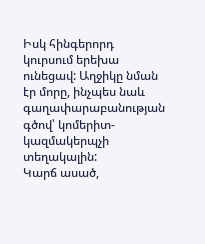Իսկ հինգերորդ կուրսում երեխա ունեցավ: Աղջիկը նման էր մորը, ինչպես նաև գաղափարաբանության գծով՝ կոմերիտ-կազմակերպչի տեղակալին:
Կարճ ասած,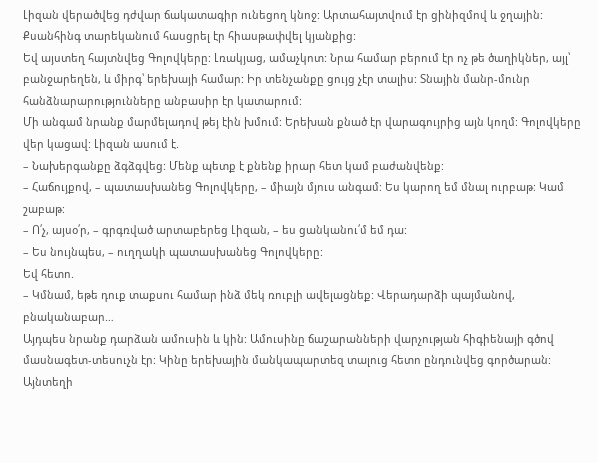Լիզան վերածվեց դժվար ճակատագիր ունեցող կնոջ: Արտահայտվում էր ցինիզմով և ջղային: Քսանհինգ տարեկանում հասցրել էր հիասթափվել կյանքից:
Եվ այստեղ հայտնվեց Գոլովկերը: Լռակյաց, ամաչկոտ: Նրա համար բերում էր ոչ թե ծաղիկներ, այլ՝ բանջարեղեն, և միրգ՝ երեխայի համար: Իր տենչանքը ցույց չէր տալիս: Տնային մանր-մունր հանձնարարությունները անբասիր էր կատարում:
Մի անգամ նրանք մարմելադով թեյ էին խմում: Երեխան քնած էր վարագույրից այն կողմ: Գոլովկերը վեր կացավ: Լիզան ասում է.
– Նախերգանքը ձգձգվեց: Մենք պետք է քնենք իրար հետ կամ բաժանվենք:
– Հաճույքով, – պատասխանեց Գոլովկերը, – միայն մյուս անգամ: Ես կարող եմ մնալ ուրբաթ: Կամ շաբաթ:
– Ո՛չ, այսօ՛ր, – գրգռված արտաբերեց Լիզան, – ես ցանկանու՛մ եմ դա:
– Ես նույնպես, – ուղղակի պատասխանեց Գոլովկերը:
Եվ հետո.
– Կմնամ, եթե դուք տաքսու համար ինձ մեկ ռուբլի ավելացնեք: Վերադարձի պայմանով, բնականաբար…
Այդպես նրանք դարձան ամուսին և կին: Ամուսինը ճաշարանների վարչության հիգիենայի գծով մասնագետ-տեսուչն էր: Կինը երեխային մանկապարտեզ տալուց հետո ընդունվեց գործարան: Այնտեղի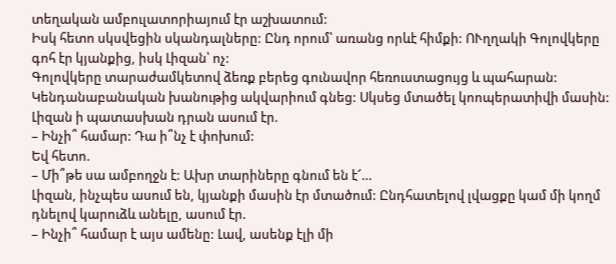տեղական ամբուլատորիայում էր աշխատում:
Իսկ հետո սկսվեցին սկանդալները: Ընդ որում՝ առանց որևէ հիմքի: ՈՒղղակի Գոլովկերը գոհ էր կյանքից, իսկ Լիզան՝ ոչ:
Գոլովկերը տարաժամկետով ձեռք բերեց գունավոր հեռուստացույց և պահարան: Կենդանաբանական խանութից ակվարիում գնեց: Սկսեց մտածել կոոպերատիվի մասին: Լիզան ի պատասխան դրան ասում էր.
– Ինչի՞ համար: Դա ի՞նչ է փոխում:
Եվ հետո.
– Մի՞թե սա ամբողջն է: Ախր տարիները գնում են է՜…
Լիզան, ինչպես ասում են, կյանքի մասին էր մտածում: Ընդհատելով լվացքը կամ մի կողմ դնելով կարուձև անելը, ասում էր.
– Ինչի՞ համար է այս ամենը: Լավ, ասենք էլի մի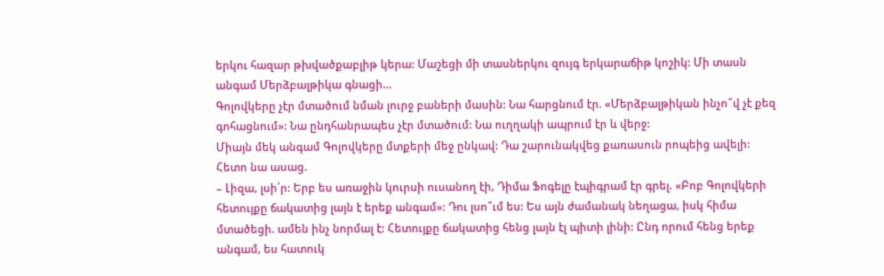երկու հազար թխվածքաբլիթ կերա: Մաշեցի մի տասներկու զույգ երկարաճիթ կոշիկ: Մի տասն անգամ Մերձբալթիկա գնացի…
Գոլովկերը չէր մտածում նման լուրջ բաների մասին: Նա հարցնում էր. «Մերձբալթիկան ինչո՞վ չէ քեզ գոհացնում»: Նա ընդհանրապես չէր մտածում: Նա ուղղակի ապրում էր և վերջ:
Միայն մեկ անգամ Գոլովկերը մտքերի մեջ ընկավ: Դա շարունակվեց քառասուն րոպեից ավելի: Հետո նա ասաց.
– Լիզա, լսի՛ր: Երբ ես առաջին կուրսի ուսանող էի, Դիմա Ֆոգելը էպիգրամ էր գրել. «Բոբ Գոլովկերի հետույքը ճակատից լայն է երեք անգամ»: Դու լսո՞ւմ ես: Ես այն ժամանակ նեղացա, իսկ հիմա մտածեցի. ամեն ինչ նորմալ է: Հետույքը ճակատից հենց լայն էլ պիտի լինի: Ընդ որում հենց երեք անգամ, ես հատուկ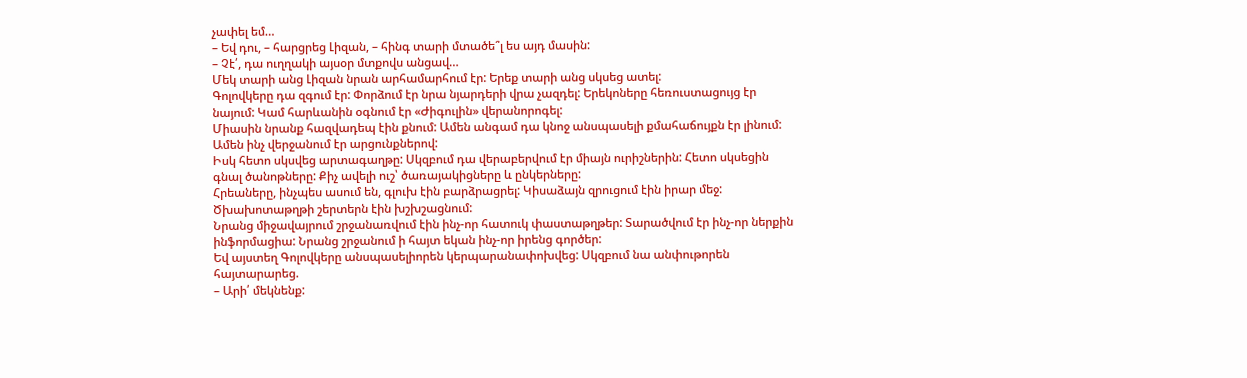չափել եմ…
– Եվ դու, – հարցրեց Լիզան, – հինգ տարի մտածե՞լ ես այդ մասին:
– Չէ՛, դա ուղղակի այսօր մտքովս անցավ…
Մեկ տարի անց Լիզան նրան արհամարհում էր: Երեք տարի անց սկսեց ատել:
Գոլովկերը դա զգում էր: Փորձում էր նրա նյարդերի վրա չազդել: Երեկոները հեռուստացույց էր նայում: Կամ հարևանին օգնում էր «Ժիգուլին» վերանորոգել:
Միասին նրանք հազվադեպ էին քնում: Ամեն անգամ դա կնոջ անսպասելի քմահաճույքն էր լինում: Ամեն ինչ վերջանում էր արցունքներով:
Իսկ հետո սկսվեց արտագաղթը: Սկզբում դա վերաբերվում էր միայն ուրիշներին: Հետո սկսեցին գնալ ծանոթները: Քիչ ավելի ուշ՝ ծառայակիցները և ընկերները:
Հրեաները, ինչպես ասում են, գլուխ էին բարձրացրել: Կիսաձայն զրուցում էին իրար մեջ: Ծխախոտաթղթի շերտերն էին խշխշացնում:
Նրանց միջավայրում շրջանառվում էին ինչ-որ հատուկ փաստաթղթեր: Տարածվում էր ինչ-որ ներքին ինֆորմացիա: Նրանց շրջանում ի հայտ եկան ինչ-որ իրենց գործեր:
Եվ այստեղ Գոլովկերը անսպասելիորեն կերպարանափոխվեց: Սկզբում նա անփութորեն հայտարարեց.
– Արի՛ մեկնենք: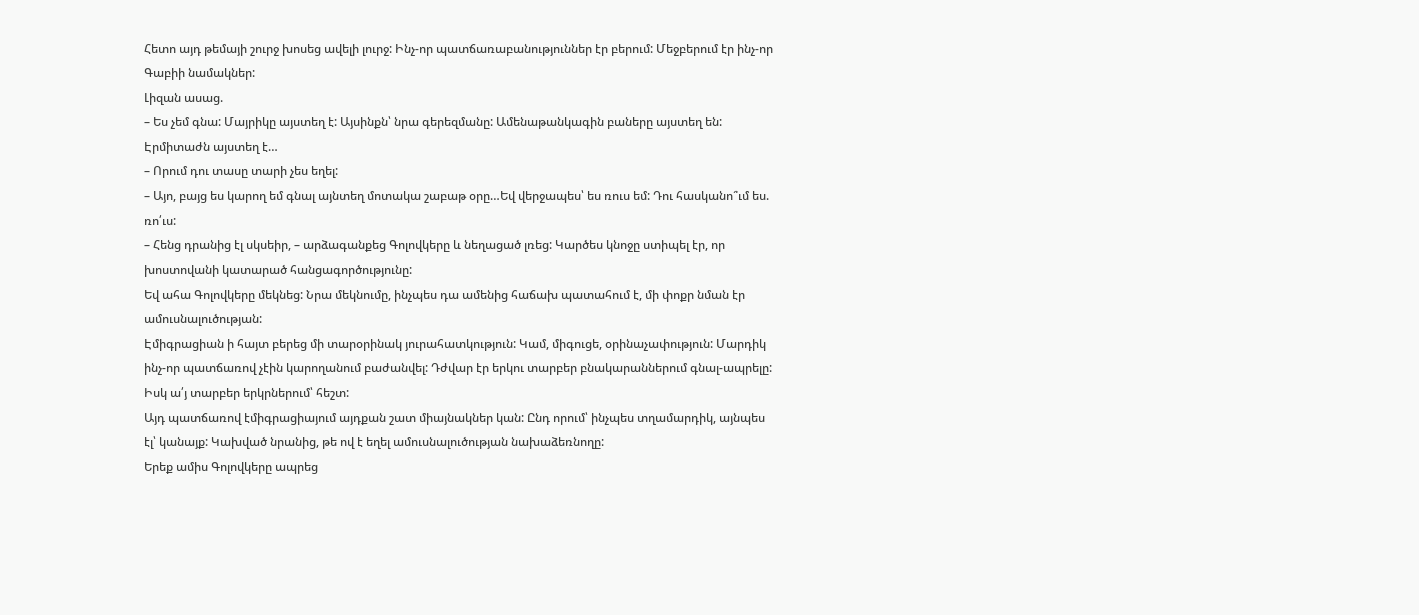Հետո այդ թեմայի շուրջ խոսեց ավելի լուրջ: Ինչ-որ պատճառաբանություններ էր բերում: Մեջբերում էր ինչ-որ Գաբիի նամակներ:
Լիզան ասաց.
– Ես չեմ գնա: Մայրիկը այստեղ է: Այսինքն՝ նրա գերեզմանը: Ամենաթանկագին բաները այստեղ են: Էրմիտաժն այստեղ է…
– Որում դու տասը տարի չես եղել:
– Այո, բայց ես կարող եմ գնալ այնտեղ մոտակա շաբաթ օրը…Եվ վերջապես՝ ես ռուս եմ: Դու հասկանո՞ւմ ես. ռո՛ւս:
– Հենց դրանից էլ սկսեիր, – արձագանքեց Գոլովկերը և նեղացած լռեց: Կարծես կնոջը ստիպել էր, որ խոստովանի կատարած հանցագործությունը:
Եվ ահա Գոլովկերը մեկնեց: Նրա մեկնումը, ինչպես դա ամենից հաճախ պատահում է, մի փոքր նման էր ամուսնալուծության:
Էմիգրացիան ի հայտ բերեց մի տարօրինակ յուրահատկություն: Կամ, միգուցե, օրինաչափություն: Մարդիկ ինչ-որ պատճառով չէին կարողանում բաժանվել: Դժվար էր երկու տարբեր բնակարաններում գնալ-ապրելը: Իսկ ա՛յ տարբեր երկրներում՝ հեշտ:
Այդ պատճառով էմիգրացիայում այդքան շատ միայնակներ կան: Ընդ որում՝ ինչպես տղամարդիկ, այնպես էլ՝ կանայք: Կախված նրանից, թե ով է եղել ամուսնալուծության նախաձեռնողը:
Երեք ամիս Գոլովկերը ապրեց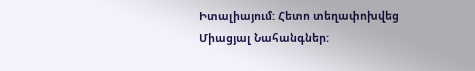Իտալիայում: Հետո տեղափոխվեց Միացյալ Նահանգներ: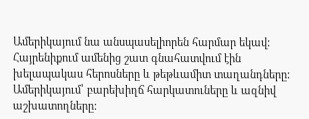Ամերիկայում նա անսպասելիորեն հարմար եկավ: Հայրենիքում ամենից շատ գնահատվում էին խելապակաս հերոսները և թեթևամիտ տաղանդները: Ամերիկայում՝ բարեխիղճ հարկատուները և ազնիվ աշխատողները: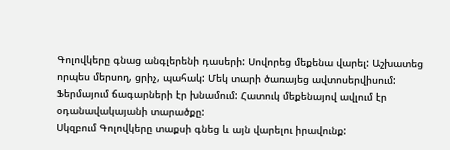Գոլովկերը գնաց անգլերենի դասերի: Սովորեց մեքենա վարել: Աշխատեց որպես մերսող, ցրիչ, պահակ: Մեկ տարի ծառայեց ավտոսերվիսում: Ֆերմայում ճագարների էր խնամում: Հատուկ մեքենայով ավլում էր օդանավակայանի տարածքը:
Սկզբում Գոլովկերը տաքսի գնեց և այն վարելու իրավունք: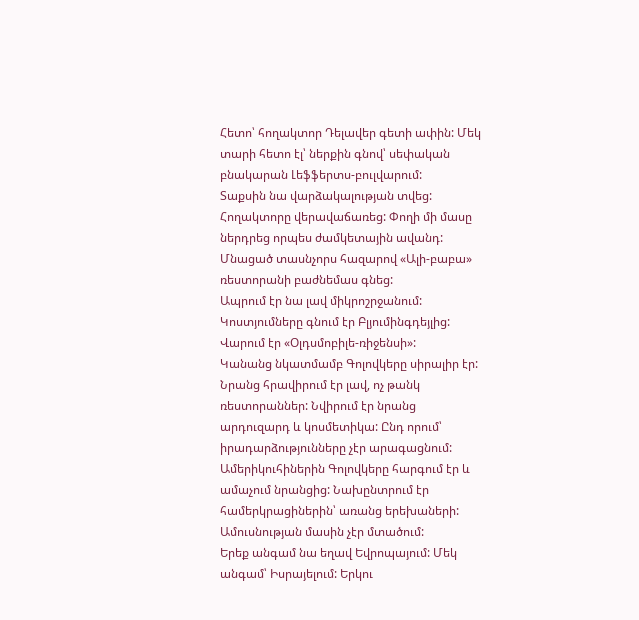Հետո՝ հողակտոր Դելավեր գետի ափին: Մեկ տարի հետո էլ՝ ներքին գնով՝ սեփական բնակարան Լեֆֆերտս-բուլվարում:
Տաքսին նա վարձակալության տվեց: Հողակտորը վերավաճառեց: Փողի մի մասը ներդրեց որպես ժամկետային ավանդ: Մնացած տասնչորս հազարով «Ալի-բաբա» ռեստորանի բաժնեմաս գնեց:
Ապրում էր նա լավ միկրոշրջանում: Կոստյումները գնում էր Բլյումինգդեյլից: Վարում էր «Օլդսմոբիլե-ռիջենսի»:
Կանանց նկատմամբ Գոլովկերը սիրալիր էր: Նրանց հրավիրում էր լավ, ոչ թանկ ռեստորաններ: Նվիրում էր նրանց արդուզարդ և կոսմետիկա: Ընդ որում՝ իրադարձությունները չէր արագացնում:
Ամերիկուհիներին Գոլովկերը հարգում էր և ամաչում նրանցից: Նախընտրում էր համերկրացիներին՝ առանց երեխաների: Ամուսնության մասին չէր մտածում:
Երեք անգամ նա եղավ Եվրոպայում: Մեկ անգամ՝ Իսրայելում: Երկու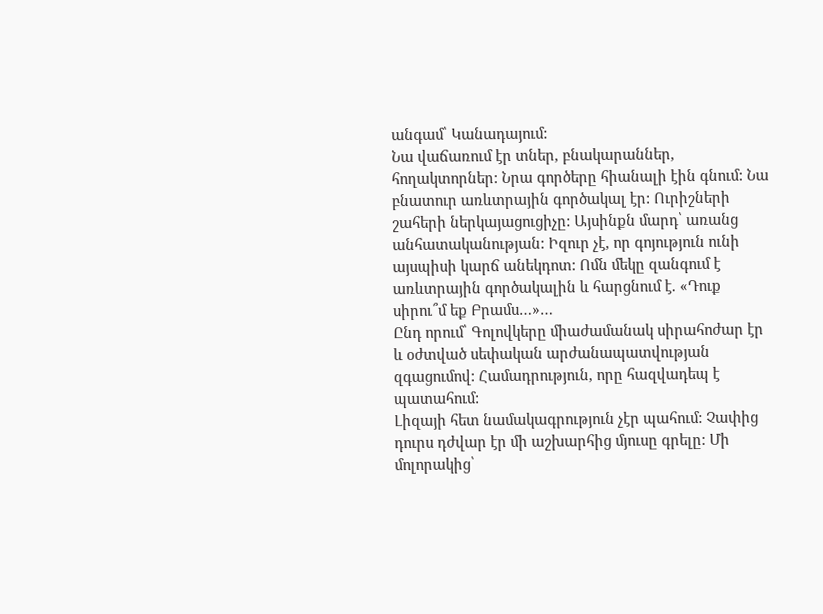անգամ՝ Կանադայում:
Նա վաճառում էր տներ, բնակարաններ, հողակտորներ: Նրա գործերը հիանալի էին գնում: Նա բնատուր առևտրային գործակալ էր: Ուրիշների շահերի ներկայացուցիչը: Այսինքն մարդ՝ առանց անհատականության: Իզուր չէ, որ գոյություն ունի այսպիսի կարճ անեկդոտ: Ոմն մեկը զանգում է առևտրային գործակալին և հարցնում է. «Դուք սիրու՞մ եք Բրամս…»…
Ընդ որում՝ Գոլովկերը միաժամանակ սիրահոժար էր և օժտված սեփական արժանապատվության զգացումով: Համադրություն, որը հազվադեպ է պատահում:
Լիզայի հետ նամակագրություն չէր պահում: Չափից դուրս դժվար էր մի աշխարհից մյուսը գրելը: Մի մոլորակից՝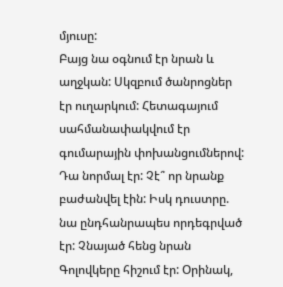մյուսը:
Բայց նա օգնում էր նրան և աղջկան: Սկզբում ծանրոցներ էր ուղարկում: Հետագայում սահմանափակվում էր գումարային փոխանցումներով:
Դա նորմալ էր: Չէ՞ որ նրանք բաժանվել էին: Իսկ դուստրը. նա ընդհանրապես որդեգրված էր: Չնայած հենց նրան Գոլովկերը հիշում էր: Օրինակ,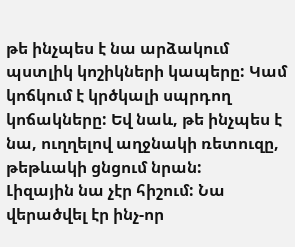թե ինչպես է նա արձակում պստլիկ կոշիկների կապերը: Կամ կոճկում է կրծկալի սպրդող կոճակները: Եվ նաև, թե ինչպես է նա, ուղղելով աղջնակի ռետուզը, թեթևակի ցնցում նրան:
Լիզային նա չէր հիշում: Նա վերածվել էր ինչ-որ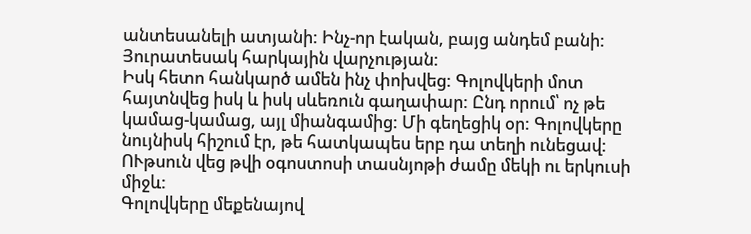անտեսանելի ատյանի: Ինչ-որ էական, բայց անդեմ բանի: Յուրատեսակ հարկային վարչության:
Իսկ հետո հանկարծ ամեն ինչ փոխվեց: Գոլովկերի մոտ հայտնվեց իսկ և իսկ սևեռուն գաղափար: Ընդ որում՝ ոչ թե կամաց-կամաց, այլ միանգամից: Մի գեղեցիկ օր: Գոլովկերը նույնիսկ հիշում էր, թե հատկապես երբ դա տեղի ունեցավ: ՈՒթսուն վեց թվի օգոստոսի տասնյոթի ժամը մեկի ու երկուսի միջև:
Գոլովկերը մեքենայով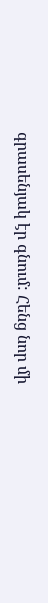գրասենյակ էր գնում: Հենց նոր մի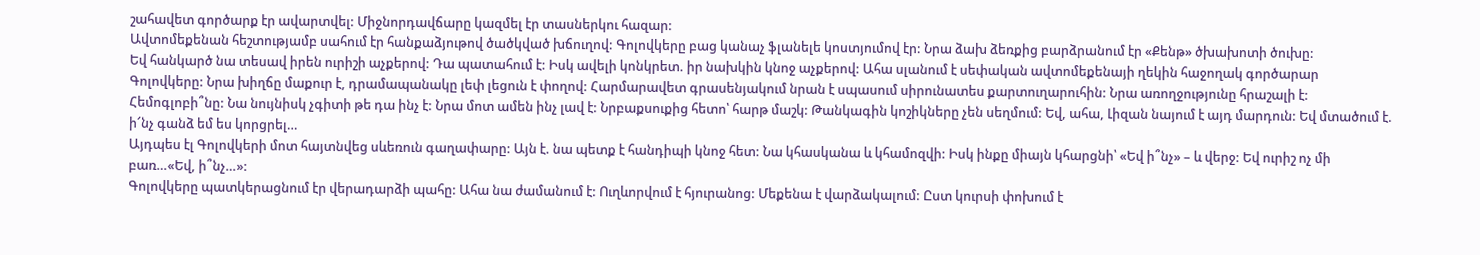շահավետ գործարք էր ավարտվել: Միջնորդավճարը կազմել էր տասներկու հազար:
Ավտոմեքենան հեշտությամբ սահում էր հանքաձյութով ծածկված խճուղով: Գոլովկերը բաց կանաչ ֆլանելե կոստյումով էր: Նրա ձախ ձեռքից բարձրանում էր «Քենթ» ծխախոտի ծուխը:
Եվ հանկարծ նա տեսավ իրեն ուրիշի աչքերով: Դա պատահում է: Իսկ ավելի կոնկրետ. իր նախկին կնոջ աչքերով: Ահա սլանում է սեփական ավտոմեքենայի ղեկին հաջողակ գործարար Գոլովկերը: Նրա խիղճը մաքուր է, դրամապանակը լեփ լեցուն է փողով: Հարմարավետ գրասենյակում նրան է սպասում սիրունատես քարտուղարուհին: Նրա առողջությունը հրաշալի է: Հեմոգլոբի՞նը: Նա նույնիսկ չգիտի թե դա ինչ է: Նրա մոտ ամեն ինչ լավ է: Նրբաքսուքից հետո՝ հարթ մաշկ: Թանկագին կոշիկները չեն սեղմում: Եվ, ահա, Լիզան նայում է այդ մարդուն: Եվ մտածում է. ի՜նչ գանձ եմ ես կորցրել…
Այդպես էլ Գոլովկերի մոտ հայտնվեց սևեռուն գաղափարը: Այն է. նա պետք է հանդիպի կնոջ հետ: Նա կհասկանա և կհամոզվի: Իսկ ինքը միայն կհարցնի՝ «Եվ ի՞նչ» – և վերջ: Եվ ուրիշ ոչ մի բառ…«Եվ, ի՞նչ…»:
Գոլովկերը պատկերացնում էր վերադարձի պահը: Ահա նա ժամանում է: Ուղևորվում է հյուրանոց: Մեքենա է վարձակալում: Ըստ կուրսի փոխում է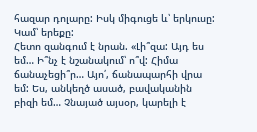հազար դոլարը: Իսկ միգուցե և՝ երկուսը: Կամ՝ երեքը:
Հետո զանգում է նրան. «Լի՞զա: Այդ ես եմ… Ի՞նչ է նշանակում՝ ո՞վ: Հիմա ճանաչեցի՞ր… Այո՛, ճանապարհի վրա եմ: Ես, անկեղծ ասած, բավականին բիզի եմ… Չնայած այսօր, կարելի է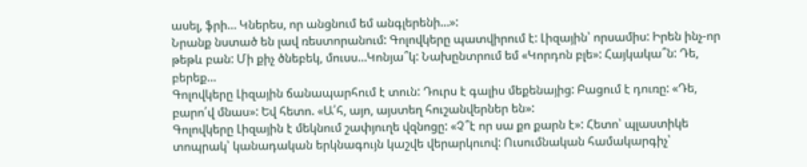ասել, ֆրի… Կներես, որ անցնում եմ անգլերենի…»:
Նրանք նստած են լավ ռեստորանում: Գոլովկերը պատվիրում է: Լիզային՝ որսամիս: Իրեն ինչ-որ թեթև բան: Մի քիչ ծնեբեկ, մուսս…Կոնյա՞կ: Նախընտրում եմ «Կորդոն բլե»: Հայկակա՞ն: Դե, բերեք…
Գոլովկերը Լիզային ճանապարհում է տուն: Դուրս է գալիս մեքենայից: Բացում է դուռը: «Դե, բարո՛վ մնաս»: Եվ հետո. «Ա՛հ, այո, այստեղ հուշանվերներ են»:
Գոլովկերը Լիզային է մեկնում շափյուղե վզնոցը: «Չ՞է որ սա քո քարն է»: Հետո՝ պլաստիկե տոպրակ՝ կանադական երկնագույն կաշվե վերարկուով: Ուսումնական համակարգիչ՝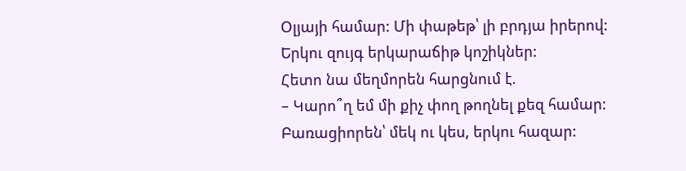Օլյայի համար: Մի փաթեթ՝ լի բրդյա իրերով: Երկու զույգ երկարաճիթ կոշիկներ:
Հետո նա մեղմորեն հարցնում է.
– Կարո՞ղ եմ մի քիչ փող թողնել քեզ համար: Բառացիորեն՝ մեկ ու կես, երկու հազար: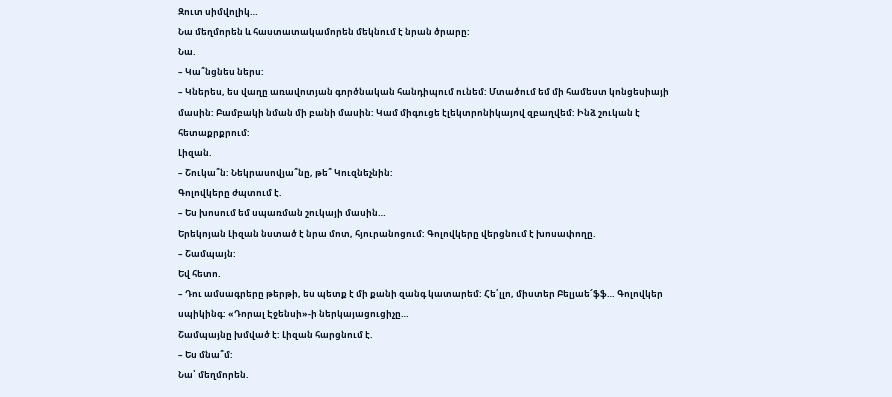Զուտ սիմվոլիկ…
Նա մեղմորեն և հաստատակամորեն մեկնում է նրան ծրարը:
Նա.
– Կա՞նցնես ներս:
– Կներես, ես վաղը առավոտյան գործնական հանդիպում ունեմ: Մտածում եմ մի համեստ կոնցեսիայի մասին: Բամբակի նման մի բանի մասին: Կամ միգուցե էլեկտրոնիկայով զբաղվեմ: Ինձ շուկան է հետաքրքրում:
Լիզան.
– Շուկա՞ն: Նեկրասովյա՞նը, թե՞ Կուզնեչնին:
Գոլովկերը ժպտում է.
– Ես խոսում եմ սպառման շուկայի մասին…
Երեկոյան Լիզան նստած է նրա մոտ, հյուրանոցում: Գոլովկերը վերցնում է խոսափողը.
– Շամպայն:
Եվ հետո.
– Դու ամսագրերը թերթի, ես պետք է մի քանի զանգ կատարեմ: Հե՛լլո, միստեր Բելյաե՜ֆֆ… Գոլովկեր սպիկինգ: «Դորալ Էջենսի»-ի ներկայացուցիչը…
Շամպայնը խմված է: Լիզան հարցնում է.
– Ես մնա՞մ:
Նա՝ մեղմորեն.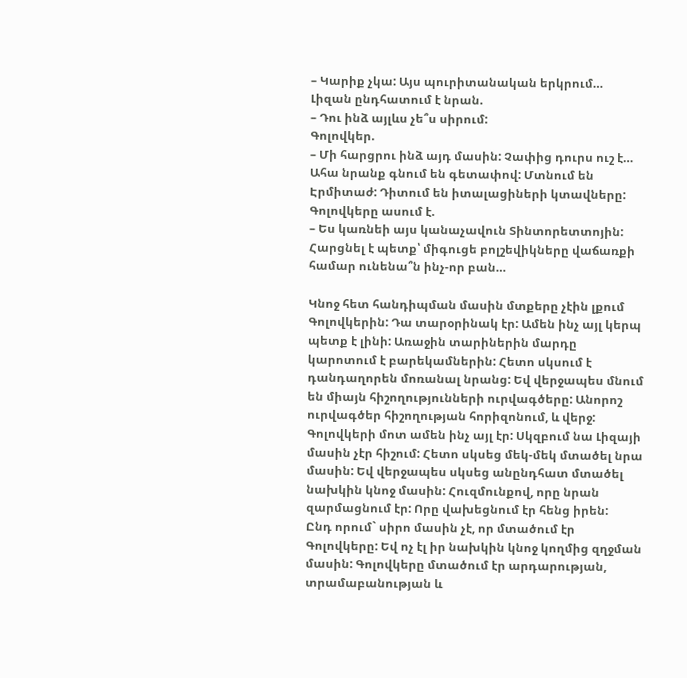– Կարիք չկա: Այս պուրիտանական երկրում…
Լիզան ընդհատում է նրան.
– Դու ինձ այլևս չե՞ս սիրում:
Գոլովկեր.
– Մի հարցրու ինձ այդ մասին: Չափից դուրս ուշ է…
Ահա նրանք գնում են գետափով: Մտնում են Էրմիտաժ: Դիտում են իտալացիների կտավները: Գոլովկերը ասում է.
– Ես կառնեի այս կանաչավուն Տինտորետտոյին: Հարցնել է պետք՝ միգուցե բոլշեվիկները վաճառքի համար ունենա՞ն ինչ-որ բան…

Կնոջ հետ հանդիպման մասին մտքերը չէին լքում Գոլովկերին: Դա տարօրինակ էր: Ամեն ինչ այլ կերպ պետք է լինի: Առաջին տարիներին մարդը կարոտում է բարեկամներին: Հետո սկսում է դանդաղորեն մոռանալ նրանց: Եվ վերջապես մնում են միայն հիշողությունների ուրվագծերը: Անորոշ ուրվագծեր հիշողության հորիզոնում, և վերջ:
Գոլովկերի մոտ ամեն ինչ այլ էր: Սկզբում նա Լիզայի մասին չէր հիշում: Հետո սկսեց մեկ-մեկ մտածել նրա մասին: Եվ վերջապես սկսեց անընդհատ մտածել նախկին կնոջ մասին: Հուզմունքով, որը նրան զարմացնում էր: Որը վախեցնում էր հենց իրեն:
Ընդ որում` սիրո մասին չէ, որ մտածում էր Գոլովկերը: Եվ ոչ էլ իր նախկին կնոջ կողմից զղջման մասին: Գոլովկերը մտածում էր արդարության, տրամաբանության և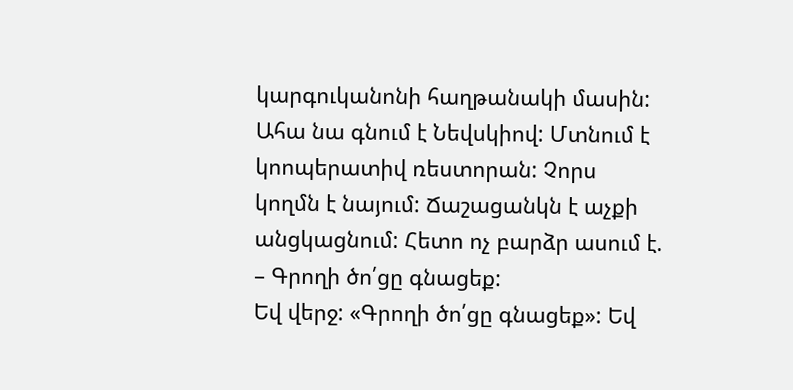կարգուկանոնի հաղթանակի մասին:
Ահա նա գնում է Նեվսկիով: Մտնում է կոոպերատիվ ռեստորան: Չորս կողմն է նայում: Ճաշացանկն է աչքի անցկացնում: Հետո ոչ բարձր ասում է.
– Գրողի ծո՛ցը գնացեք:
Եվ վերջ: «Գրողի ծո՛ցը գնացեք»: Եվ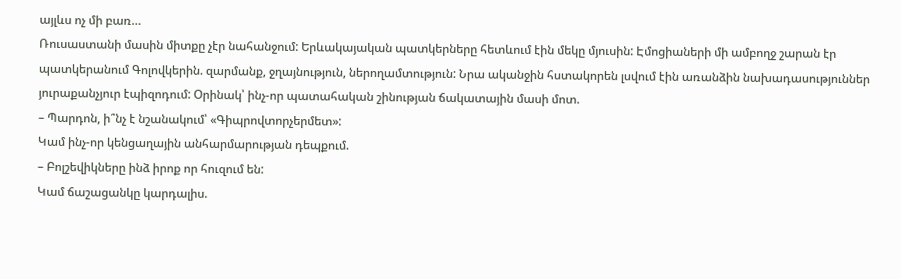այլևս ոչ մի բառ…
Ռուսաստանի մասին միտքը չէր նահանջում: Երևակայական պատկերները հետևում էին մեկը մյուսին: Էմոցիաների մի ամբողջ շարան էր պատկերանում Գոլովկերին. զարմանք, ջղայնություն, ներողամտություն: Նրա ականջին հստակորեն լսվում էին առանձին նախադասություններ յուրաքանչյուր էպիզոդում: Օրինակ՝ ինչ-որ պատահական շինության ճակատային մասի մոտ.
– Պարդոն, ի՞նչ է նշանակում՝ «Գիպրովտորչերմետ»:
Կամ ինչ-որ կենցաղային անհարմարության դեպքում.
– Բոլշեվիկները ինձ իրոք որ հուզում են:
Կամ ճաշացանկը կարդալիս.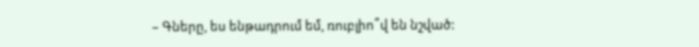– Գները, ես ենթադրում եմ, ռուբլիո՞վ են նշված: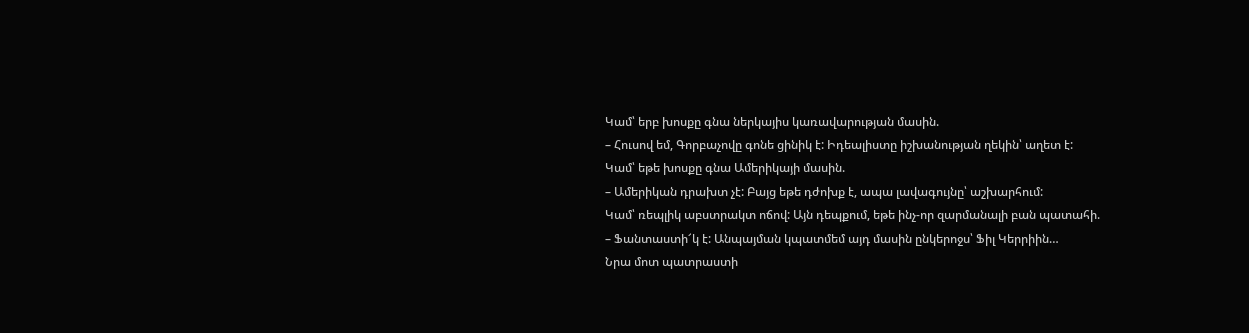Կամ՝ երբ խոսքը գնա ներկայիս կառավարության մասին.
– Հուսով եմ, Գորբաչովը գոնե ցինիկ է: Իդեալիստը իշխանության ղեկին՝ աղետ է:
Կամ՝ եթե խոսքը գնա Ամերիկայի մասին.
– Ամերիկան դրախտ չէ: Բայց եթե դժոխք է, ապա լավագույնը՝ աշխարհում:
Կամ՝ ռեպլիկ աբստրակտ ոճով: Այն դեպքում, եթե ինչ-որ զարմանալի բան պատահի.
– Ֆանտաստի՜կ է: Անպայման կպատմեմ այդ մասին ընկերոջս՝ Ֆիլ Կերրիին…
Նրա մոտ պատրաստի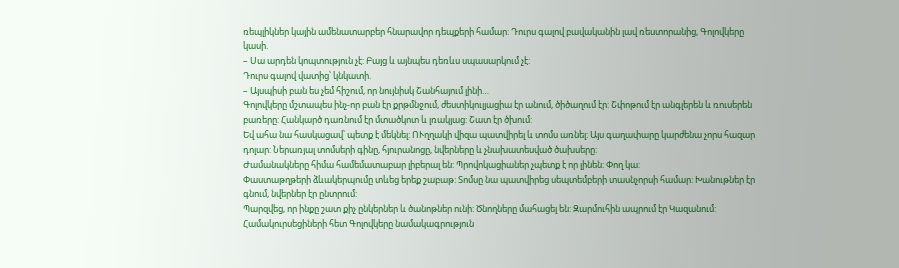ռեպլիկներ կային ամենատարբեր հնարավոր դեպքերի համար: Դուրս գալով բավականին լավ ռեստորանից, Գոլովկերը կասի.
– Սա արդեն կոպտություն չէ: Բայց և այնպես դեռևս սպասարկում չէ:
Դուրս գալով վատից՝ կնկատի.
– Այսպիսի բան ես չեմ հիշում, որ նույնիսկ Շանհայում լինի…
Գոլովկերը մշտապես ինչ-որ բան էր քրթմնջում, ժեստիկուլյացիա էր անում, ծիծաղում էր: Շփոթում էր անգլերեն և ռուսերեն բառերը: Հանկարծ դառնում էր մտածկոտ և լռակյաց: Շատ էր ծխում:
Եվ ահա նա հասկացավ՝ պետք է մեկնել: ՈՒղղակի վիզա պատվիրել և տոմս առնել: Այս գաղափարը կարժենա չորս հազար դոլար: Ներառյալ տոմսերի գինը, հյուրանոցը, նվերները և չնախատեսված ծախսերը:
Ժամանակները հիմա համեմատաբար լիբերալ են: Պրովոկացիաներ չպետք է որ լինեն: Փող կա:
Փաստաթղթերի ձևակերպումը տևեց երեք շաբաթ: Տոմսը նա պատվիրեց սեպտեմբերի տասնչորսի համար: Խանութներ էր գնում, նվերներ էր ընտրում:
Պարզվեց, որ ինքը շատ քիչ ընկերներ և ծանոթներ ունի: Ծնողները մահացել են: Զարմուհին ապրում էր Կազանում: Համակուրսեցիների հետ Գոլովկերը նամակագրություն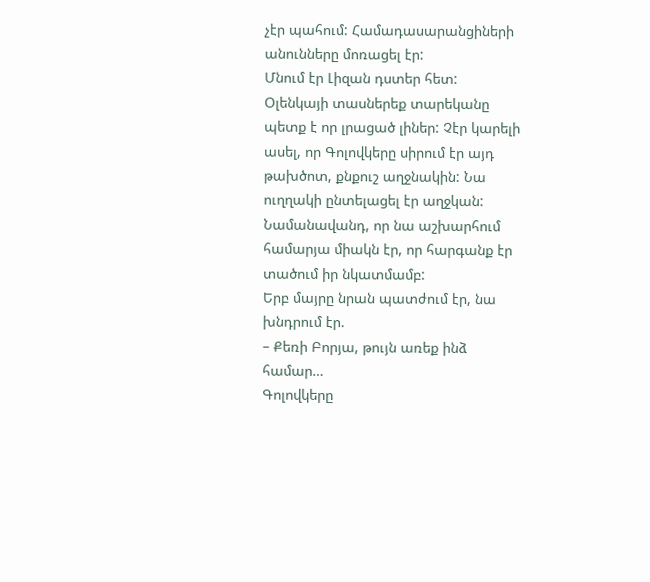չէր պահում: Համադասարանցիների անունները մոռացել էր:
Մնում էր Լիզան դստեր հետ: Օլենկայի տասներեք տարեկանը պետք է որ լրացած լիներ: Չէր կարելի ասել, որ Գոլովկերը սիրում էր այդ թախծոտ, քնքուշ աղջնակին: Նա ուղղակի ընտելացել էր աղջկան: Նամանավանդ, որ նա աշխարհում համարյա միակն էր, որ հարգանք էր տածում իր նկատմամբ:
Երբ մայրը նրան պատժում էր, նա խնդրում էր.
– Քեռի Բորյա, թույն առեք ինձ համար…
Գոլովկերը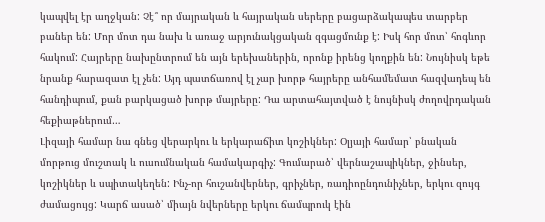կապվել էր աղջկան: Չէ՞ որ մայրական և հայրական սերերը բացարձակապես տարբեր բաներ են: Մոր մոտ դա նախ և առաջ արյունակցական զգացմունք է: Իսկ հոր մոտ՝ հոգևոր հակում: Հայրերը նախընտրում են այն երեխաներին, որոնք իրենց կողքին են: Նույնիսկ եթե նրանք հարազատ էլ չեն: Այդ պատճառով էլ չար խորթ հայրերը անհամեմատ հազվադեպ են հանդիպում, քան բարկացած խորթ մայրերը: Դա արտահայտված է նույնիսկ ժողովրդական հեքիաթներում…
Լիզայի համար նա գնեց վերարկու և երկարաճիտ կոշիկներ: Օլյայի համար՝ բնական մորթուց մուշտակ և ուսումնական համակարգիչ: Գումարած՝ վերնաշապիկներ, ջինսեր, կոշիկներ և սպիտակեղեն: Ինչ-որ հուշանվերներ, գրիչներ, ռադիոընդունիչներ, երկու զույգ ժամացույց: Կարճ ասած՝ միայն նվերները երկու ճամպրուկ էին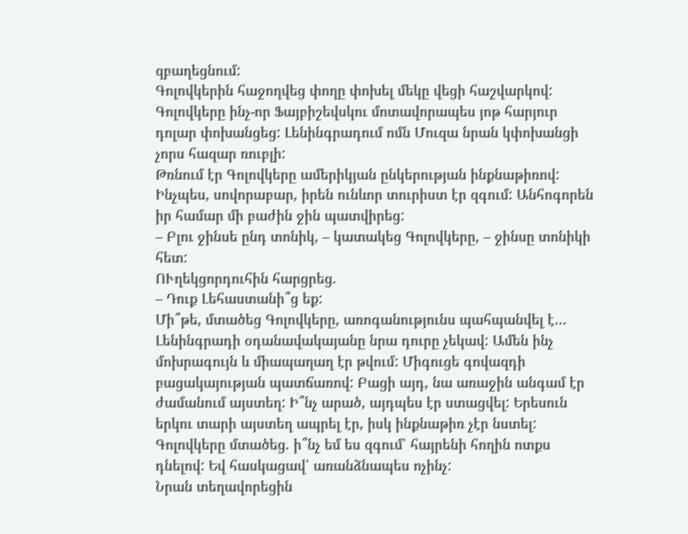զբաղեցնում:
Գոլովկերին հաջողվեց փողը փոխել մեկը վեցի հաշվարկով: Գոլովկերը ինչ-որ Ֆայբիշեվսկու մոտավորապես յոթ հարյուր դոլար փոխանցեց: Լենինգրադում ոմն Մուզա նրան կփոխանցի չորս հազար ռուբլի:
Թռնում էր Գոլովկերը ամերիկյան ընկերության ինքնաթիռով: Ինչպես, սովորաբար, իրեն ունևոր տուրիստ էր զգում: Անհոգորեն իր համար մի բաժին ջին պատվիրեց:
– Բլու ջինսե ընդ տոնիկ, – կատակեց Գոլովկերը, – ջինսը տոնիկի հետ:
ՈՒղեկցորդուհին հարցրեց.
– Դուք Լեհաստանի՞ց եք:
Մի՞թե, մտածեց Գոլովկերը, առոգանությունս պահպանվել է…
Լենինգրադի օդանավակայանը նրա դուրը չեկավ: Ամեն ինչ մոխրագույն և միապաղաղ էր թվում: Միգուցե գովազդի բացակայության պատճառով: Բացի այդ, նա առաջին անգամ էր ժամանում այստեղ: Ի՞նչ արած, այդպես էր ստացվել: Երեսուն երկու տարի այստեղ ապրել էր, իսկ ինքնաթիռ չէր նստել:
Գոլովկերը մտածեց. ի՞նչ եմ ես զգում՝ հայրենի հողին ոտքս դնելով: Եվ հասկացավ՝ առանձնապես ոչինչ:
Նրան տեղավորեցին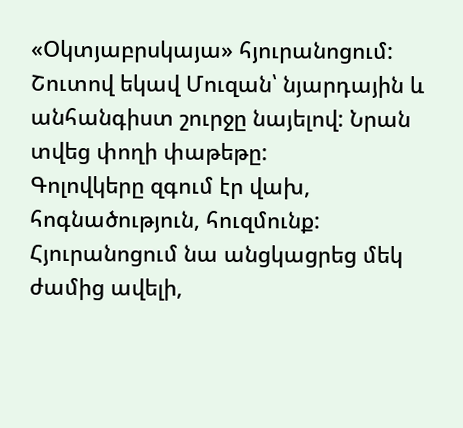«Օկտյաբրսկայա» հյուրանոցում: Շուտով եկավ Մուզան՝ նյարդային և անհանգիստ շուրջը նայելով: Նրան տվեց փողի փաթեթը:
Գոլովկերը զգում էր վախ, հոգնածություն, հուզմունք: Հյուրանոցում նա անցկացրեց մեկ ժամից ավելի,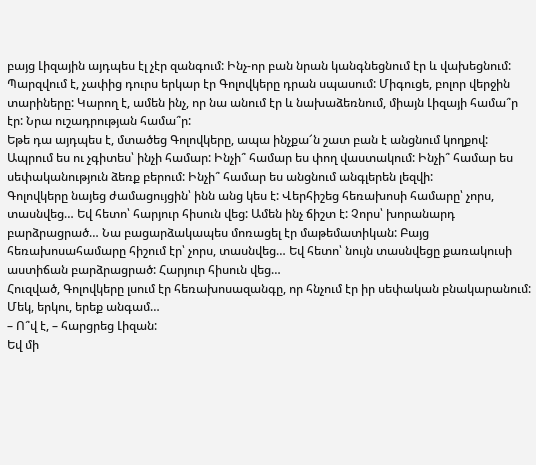բայց Լիզային այդպես էլ չէր զանգում: Ինչ-որ բան նրան կանգնեցնում էր և վախեցնում: Պարզվում է, չափից դուրս երկար էր Գոլովկերը դրան սպասում: Միգուցե, բոլոր վերջին տարիները: Կարող է, ամեն ինչ, որ նա անում էր և նախաձեռնում, միայն Լիզայի համա՞ր էր: Նրա ուշադրության համա՞ր:
Եթե դա այդպես է, մտածեց Գոլովկերը, ապա ինչքա՜ն շատ բան է անցնում կողքով: Ապրում ես ու չգիտես՝ ինչի համար: Ինչի՞ համար ես փող վաստակում: Ինչի՞ համար ես սեփականություն ձեռք բերում: Ինչի՞ համար ես անցնում անգլերեն լեզվի:
Գոլովկերը նայեց ժամացույցին՝ ինն անց կես է: Վերհիշեց հեռախոսի համարը՝ չորս, տասնվեց… Եվ հետո՝ հարյուր հիսուն վեց: Ամեն ինչ ճիշտ է: Չորս՝ խորանարդ բարձրացրած… Նա բացարձակապես մոռացել էր մաթեմատիկան: Բայց հեռախոսահամարը հիշում էր՝ չորս, տասնվեց… Եվ հետո՝ նույն տասնվեցը քառակուսի աստիճան բարձրացրած: Հարյուր հիսուն վեց…
Հուզված, Գոլովկերը լսում էր հեռախոսազանգը, որ հնչում էր իր սեփական բնակարանում: Մեկ, երկու, երեք անգամ…
– Ո՞վ է, – հարցրեց Լիզան:
Եվ մի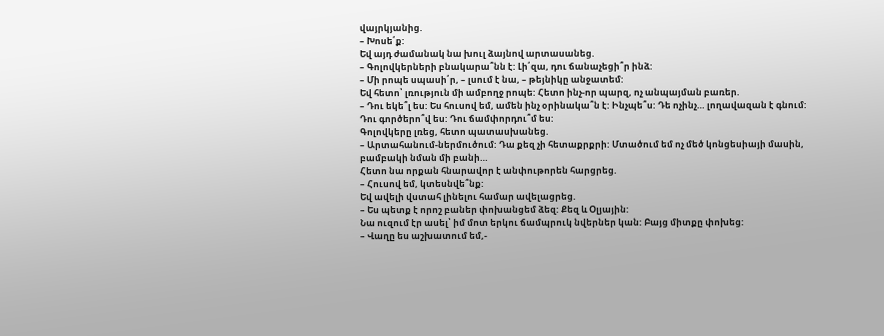վայրկյանից.
– Խոսե՛ք:
Եվ այդ ժամանակ նա խուլ ձայնով արտասանեց.
– Գոլովկերների բնակարա՞նն է: Լի՛զա, դու ճանաչեցի՞ր ինձ:
– Մի րոպե սպասի՛ր, – լսում է նա, – թեյնիկը անջատեմ:
Եվ հետո՝ լռություն մի ամբողջ րոպե: Հետո ինչ-որ պարզ, ոչ անպայման բառեր.
– Դու եկե՞լ ես: Ես հուսով եմ, ամեն ինչ օրինակա՞ն է: Ինչպե՞ս: Դե ոչինչ… լողավազան է գնում: Դու գործերո՞վ ես: Դու ճամփորդու՞մ ես:
Գոլովկերը լռեց, հետո պատասխանեց.
– Արտահանում-ներմուծում: Դա քեզ չի հետաքրքրի: Մտածում եմ ոչ մեծ կոնցեսիայի մասին, բամբակի նման մի բանի…
Հետո նա որքան հնարավոր է անփութորեն հարցրեց.
– Հուսով եմ, կտեսնվե՞նք:
Եվ ավելի վստահ լինելու համար ավելացրեց.
– Ես պետք է որոշ բաներ փոխանցեմ ձեզ: Քեզ և Օլյային:
Նա ուզում էր ասել՝ իմ մոտ երկու ճամպրուկ նվերներ կան: Բայց միտքը փոխեց:
– Վաղը ես աշխատում եմ,-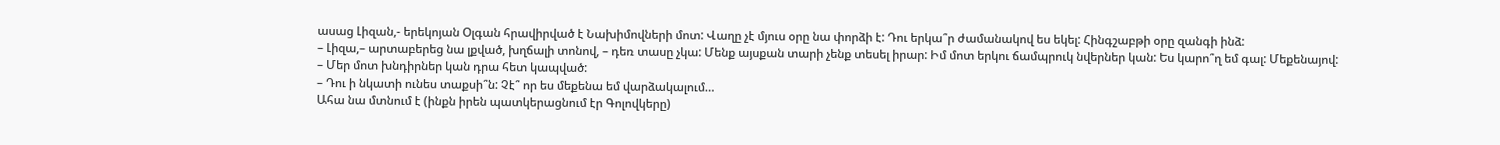ասաց Լիզան,- երեկոյան Օլգան հրավիրված է Նախիմովների մոտ: Վաղը չէ մյուս օրը նա փորձի է: Դու երկա՞ր ժամանակով ես եկել: Հինգշաբթի օրը զանգի ինձ:
– Լիզա,– արտաբերեց նա լքված, խղճալի տոնով, – դեռ տասը չկա: Մենք այսքան տարի չենք տեսել իրար: Իմ մոտ երկու ճամպրուկ նվերներ կան: Ես կարո՞ղ եմ գալ: Մեքենայով:
– Մեր մոտ խնդիրներ կան դրա հետ կապված:
– Դու ի նկատի ունես տաքսի՞ն: Չէ՞ որ ես մեքենա եմ վարձակալում…
Ահա նա մտնում է (ինքն իրեն պատկերացնում էր Գոլովկերը)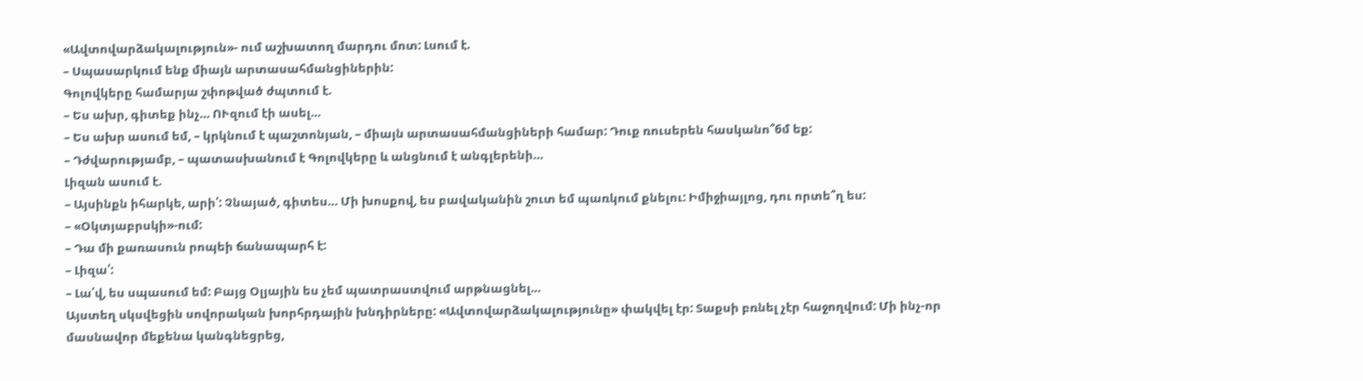«Ավտովարձակալություն»- ում աշխատող մարդու մոտ: Լսում է.
– Սպասարկում ենք միայն արտասահմանցիներին:
Գոլովկերը համարյա շփոթված ժպտում է.
– Ես ախր, գիտեք ինչ… ՈՒզում էի ասել…
– Ես ախր ասում եմ, – կրկնում է պաշտոնյան, – միայն արտասահմանցիների համար: Դուք ռուսերեն հասկանո՞6մ եք:
– Դժվարությամբ, – պատասխանում է Գոլովկերը և անցնում է անգլերենի…
Լիզան ասում է.
– Այսինքն իհարկե, արի՛: Չնայած, գիտես… Մի խոսքով, ես բավականին շուտ եմ պառկում քնելու: Իմիջիայլոց, դու որտե՞ղ ես:
– «Օկտյաբրսկի»-ում:
– Դա մի քառասուն րոպեի ճանապարհ է:
– Լիզա՛:
– Լա՛վ, ես սպասում եմ: Բայց Օլյային ես չեմ պատրաստվում արթնացնել…
Այստեղ սկսվեցին սովորական խորհրդային խնդիրները: «Ավտովարձակալությունը» փակվել էր: Տաքսի բռնել չէր հաջողվում: Մի ինչ-որ մասնավոր մեքենա կանգնեցրեց,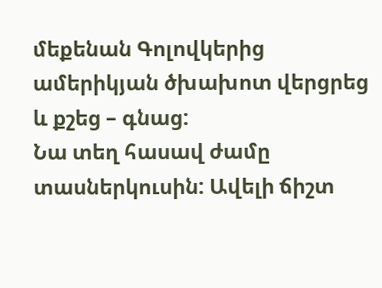մեքենան Գոլովկերից ամերիկյան ծխախոտ վերցրեց և քշեց – գնաց:
Նա տեղ հասավ ժամը տասներկուսին: Ավելի ճիշտ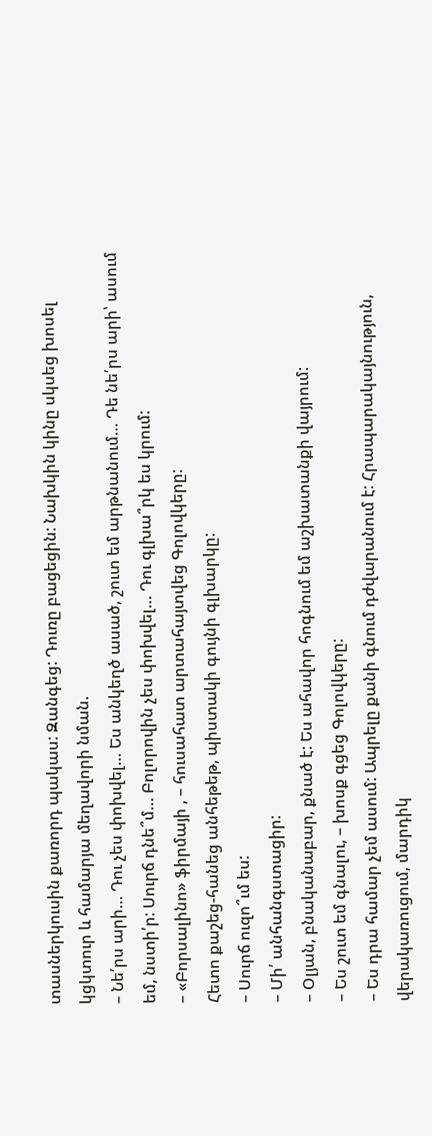տասներկուսին քառորդ պակաս: Զանգեց: Դուռը բացեցին: Նախկին կինը սկսեց խոսել կցկտուր և համարյա մեղավորի նման.
– Նե՛րս արի… Դու չես փոխվել… Ես անկեղծ ասած, շուտ եմ արթնանում… Դե նե՛րս արի՝ ասում եմ, նստի՛ր: Սուրճ դնե՞մ… Բոլորովին չես փոխվել… Դու գլխա՞րկ ես կրում:
– «Բորսալինո» ֆիրմայի , – հուսահատ արտահայտվեց Գոլովկերը:
Հետո քաշեց-հանեց անհեթեթ, պիստակի գույնի գլխարկը:
– Սուրճ ուզո՞ւմ ես:
– Մի՛ անհանգստացիր:
– Օլյան, բնականաբար, քնած է: Ես ահավոր հոգնում եմ աշխատանքի վայրում:
– Ես շուտ եմ գնալու, – խոսք գցեց Գոլովկերը:
– Ես դրա համար չեմ ասում: Ապրելը քանի գնում դժվարանում է: Հրապարակայնություն, վերակառուցում, մարդիկ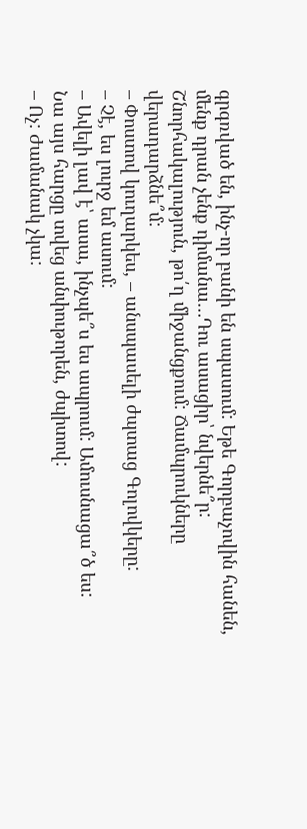գրգռված են, ինչ-որ բանի են սպասում: Եթե Գորբաչովին հանեն, մենք դրան չենք դիմանա…Դու ասացիր՝ նվերնե՞ր: Շնորհակալություն, թո՛ղ միջանցքում: Ճամպրուկները վերադարձնե՞մ:
– Փոստով կուղարկես, – անսպասելի ժպտաց Գոլովկերը:
– Չէ, ես լուրջ եմ ասում:
– Ավելի լավ է՝ ասա, ինչպե՞ս ես ապրում: Ամուսնացա՞ծ ես:
Նա այս հարցը տվեց անփութորեն, ժպիտով:
– Ոչ: Ժամանակ չկա: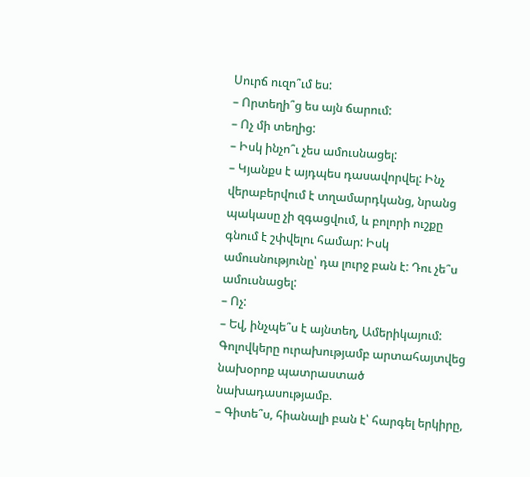Սուրճ ուզո՞ւմ ես:
– Որտեղի՞ց ես այն ճարում:
– Ոչ մի տեղից:
– Իսկ ինչո՞ւ չես ամուսնացել:
– Կյանքս է այդպես դասավորվել: Ինչ վերաբերվում է տղամարդկանց, նրանց պակասը չի զգացվում, և բոլորի ուշքը գնում է շփվելու համար: Իսկ ամուսնությունը՝ դա լուրջ բան է: Դու չե՞ս ամուսնացել:
– Ոչ:
– Եվ, ինչպե՞ս է այնտեղ, Ամերիկայում:
Գոլովկերը ուրախությամբ արտահայտվեց նախօրոք պատրաստած նախադասությամբ.
– Գիտե՞ս, հիանալի բան է՝ հարգել երկիրը,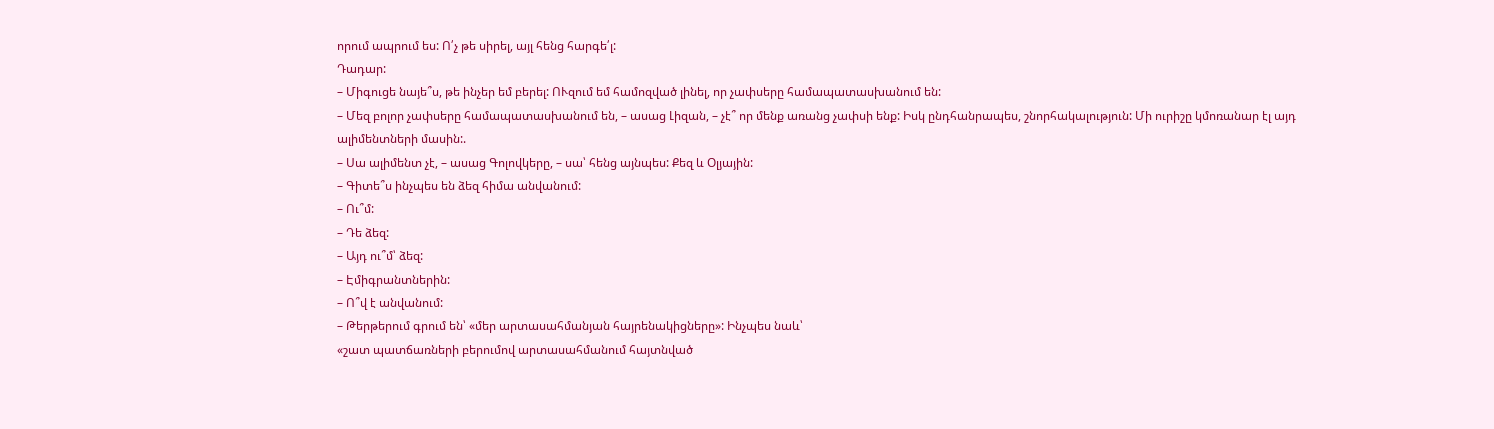որում ապրում ես: Ո՛չ թե սիրել, այլ հենց հարգե՛լ:
Դադար:
– Միգուցե նայե՞ս, թե ինչեր եմ բերել: ՈՒզում եմ համոզված լինել, որ չափսերը համապատասխանում են:
– Մեզ բոլոր չափսերը համապատասխանում են, – ասաց Լիզան, – չէ՞ որ մենք առանց չափսի ենք: Իսկ ընդհանրապես, շնորհակալություն: Մի ուրիշը կմոռանար էլ այդ ալիմենտների մասին:.
– Սա ալիմենտ չէ, – ասաց Գոլովկերը, – սա՝ հենց այնպես: Քեզ և Օլյային:
– Գիտե՞ս ինչպես են ձեզ հիմա անվանում:
– Ու՞մ:
– Դե ձեզ:
– Այդ ու՞մ՝ ձեզ:
– Էմիգրանտներին:
– Ո՞վ է անվանում:
– Թերթերում գրում են՝ «մեր արտասահմանյան հայրենակիցները»: Ինչպես նաև՝
«շատ պատճառների բերումով արտասահմանում հայտնված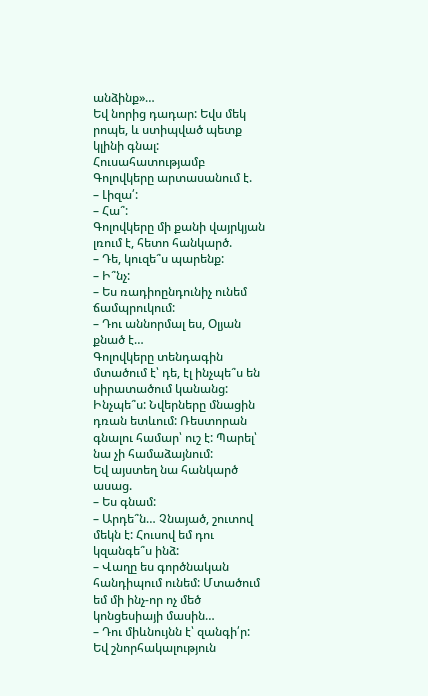անձինք»…
Եվ նորից դադար: Եվս մեկ րոպե, և ստիպված պետք կլինի գնալ: Հուսահատությամբ Գոլովկերը արտասանում է.
– Լիզա՛:
– Հա՞:
Գոլովկերը մի քանի վայրկյան լռում է, հետո հանկարծ.
– Դե, կուզե՞ս պարենք:
– Ի՞նչ:
– Ես ռադիոընդունիչ ունեմ ճամպրուկում:
– Դու աննորմալ ես, Օլյան քնած է…
Գոլովկերը տենդագին մտածում է՝ դե, էլ ինչպե՞ս են սիրատածում կանանց: Ինչպե՞ս: Նվերները մնացին դռան ետևում: Ռեստորան գնալու համար՝ ուշ է: Պարել՝ նա չի համաձայնում:
Եվ այստեղ նա հանկարծ ասաց.
– Ես գնամ:
– Արդե՞ն… Չնայած, շուտով մեկն է: Հուսով եմ դու կզանգե՞ս ինձ:
– Վաղը ես գործնական հանդիպում ունեմ: Մտածում եմ մի ինչ-որ ոչ մեծ կոնցեսիայի մասին…
– Դու միևնույնն է՝ զանգի՛ր: Եվ շնորհակալություն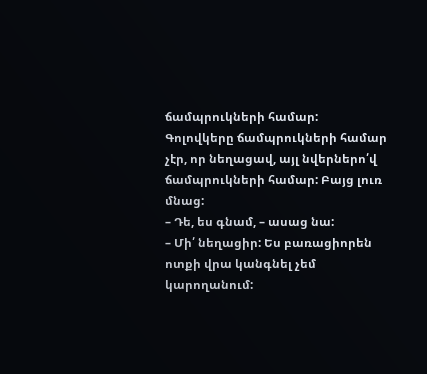ճամպրուկների համար:
Գոլովկերը ճամպրուկների համար չէր, որ նեղացավ, այլ նվերներո՛վ ճամպրուկների համար: Բայց լուռ մնաց:
– Դե, ես գնամ, – ասաց նա:
– Մի՛ նեղացիր: Ես բառացիորեն ոտքի վրա կանգնել չեմ կարողանում: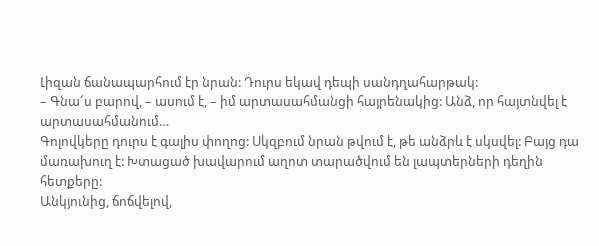Լիզան ճանապարհում էր նրան: Դուրս եկավ դեպի սանդղահարթակ:
– Գնա՜ս բարով, – ասում է, – իմ արտասահմանցի հայրենակից: Անձ, որ հայտնվել է արտասահմանում…
Գոլովկերը դուրս է գալիս փողոց: Սկզբում նրան թվում է, թե անձրև է սկսվել: Բայց դա մառախուղ է: Խտացած խավարում աղոտ տարածվում են լապտերների դեղին հետքերը:
Անկյունից, ճոճվելով,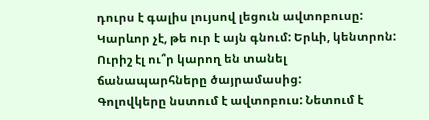դուրս է գալիս լույսով լեցուն ավտոբուսը: Կարևոր չէ, թե ուր է այն գնում: Երևի, կենտրոն: Ուրիշ էլ ու՞ր կարող են տանել ճանապարհները ծայրամասից:
Գոլովկերը նստում է ավտոբուս: Նետում է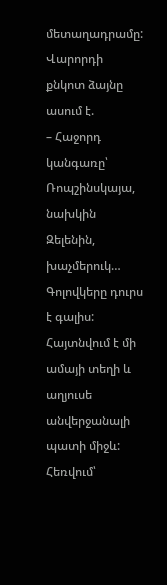մետաղադրամը: Վարորդի քնկոտ ձայնը ասում է.
– Հաջորդ կանգառը՝ Ռոպշինսկայա, նախկին Զելենին, խաչմերուկ…
Գոլովկերը դուրս է գալիս: Հայտնվում է մի ամայի տեղի և աղյուսե անվերջանալի պատի միջև: Հեռվում՝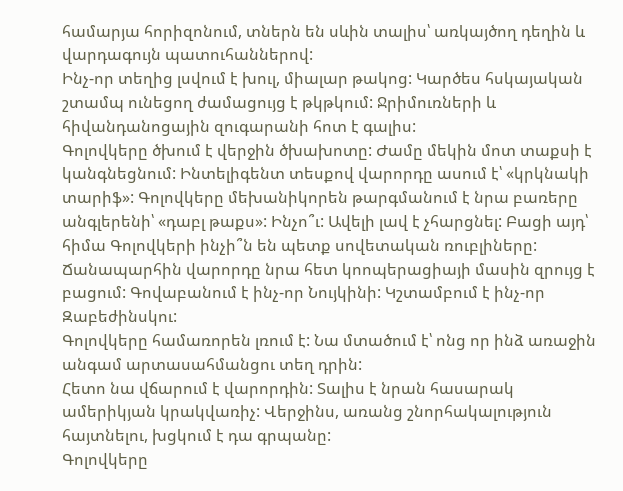համարյա հորիզոնում, տներն են սևին տալիս՝ առկայծող դեղին և վարդագույն պատուհաններով:
Ինչ-որ տեղից լսվում է խուլ, միալար թակոց: Կարծես հսկայական շտամպ ունեցող ժամացույց է թկթկում: Ջրիմուռների և հիվանդանոցային զուգարանի հոտ է գալիս:
Գոլովկերը ծխում է վերջին ծխախոտը: Ժամը մեկին մոտ տաքսի է կանգնեցնում: Ինտելիգենտ տեսքով վարորդը ասում է՝ «կրկնակի տարիֆ»: Գոլովկերը մեխանիկորեն թարգմանում է նրա բառերը անգլերենի՝ «դաբլ թաքս»: Ինչո՞ւ: Ավելի լավ է չհարցնել: Բացի այդ՝ հիմա Գոլովկերի ինչի՞ն են պետք սովետական ռուբլիները:
Ճանապարհին վարորդը նրա հետ կոոպերացիայի մասին զրույց է բացում: Գովաբանում է ինչ-որ Նույկինի: Կշտամբում է ինչ-որ Զաբեժինսկու:
Գոլովկերը համառորեն լռում է: Նա մտածում է՝ ոնց որ ինձ առաջին անգամ արտասահմանցու տեղ դրին:
Հետո նա վճարում է վարորդին: Տալիս է նրան հասարակ ամերիկյան կրակվառիչ: Վերջինս, առանց շնորհակալություն հայտնելու, խցկում է դա գրպանը:
Գոլովկերը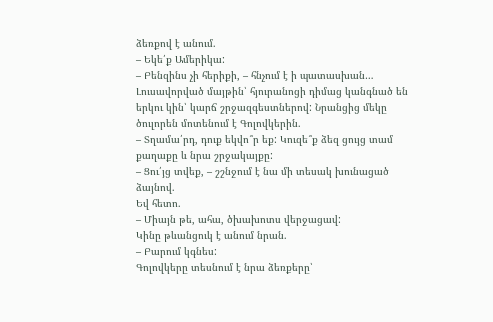ձեռքով է անում.
– Եկե՛ք Ամերիկա:
– Բենզինս չի հերիքի, – հնչում է ի պատասխան…
Լուսավորված մայթին՝ հյուրանոցի դիմաց կանգնած են երկու կին՝ կարճ շրջազգեստներով: Նրանցից մեկը ծուլորեն մոտենում է Գոլովկերին.
– Տղամա՛րդ, դուք եկվո՞ր եք: Կուզե՞ք ձեզ ցույց տամ քաղաքը և նրա շրջակայքը:
– Ցու՛յց տվեք, – շշնջում է նա մի տեսակ խունացած ձայնով.
Եվ հետո.
– Միայն թե, ահա, ծխախոտս վերջացավ:
Կինը թևանցուկ է անում նրան.
– Բարում կգնես:
Գոլովկերը տեսնում է նրա ձեռքերը՝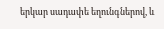երկար սադափե եղունգներով, և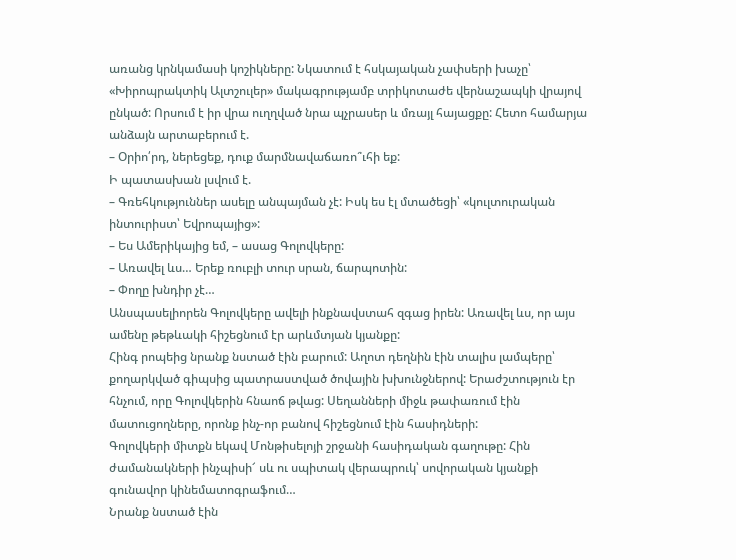առանց կրնկամասի կոշիկները: Նկատում է հսկայական չափսերի խաչը՝ «Խիրոպրակտիկ Ալտշուլեր» մակագրությամբ տրիկոտաժե վերնաշապկի վրայով ընկած: Որսում է իր վրա ուղղված նրա պչրասեր և մռայլ հայացքը: Հետո համարյա անձայն արտաբերում է.
– Օրիո՛րդ, ներեցեք, դուք մարմնավաճառո՞ւհի եք:
Ի պատասխան լսվում է.
– Գռեհկություններ ասելը անպայման չէ: Իսկ ես էլ մտածեցի՝ «կուլտուրական ինտուրիստ՝ Եվրոպայից»:
– Ես Ամերիկայից եմ, – ասաց Գոլովկերը:
– Առավել ևս… Երեք ռուբլի տուր սրան, ճարպոտին:
– Փողը խնդիր չէ…
Անսպասելիորեն Գոլովկերը ավելի ինքնավստահ զգաց իրեն: Առավել ևս, որ այս ամենը թեթևակի հիշեցնում էր արևմտյան կյանքը:
Հինգ րոպեից նրանք նստած էին բարում: Աղոտ դեղնին էին տալիս լամպերը՝ քողարկված գիպսից պատրաստված ծովային խխունջներով: Երաժշտություն էր հնչում, որը Գոլովկերին հնաոճ թվաց: Սեղանների միջև թափառում էին մատուցողները, որոնք ինչ-որ բանով հիշեցնում էին հասիդների:
Գոլովկերի միտքն եկավ Մոնթիսելոյի շրջանի հասիդական գաղութը: Հին ժամանակների ինչպիսի՜ սև ու սպիտակ վերապրուկ՝ սովորական կյանքի գունավոր կինեմատոգրաֆում…
Նրանք նստած էին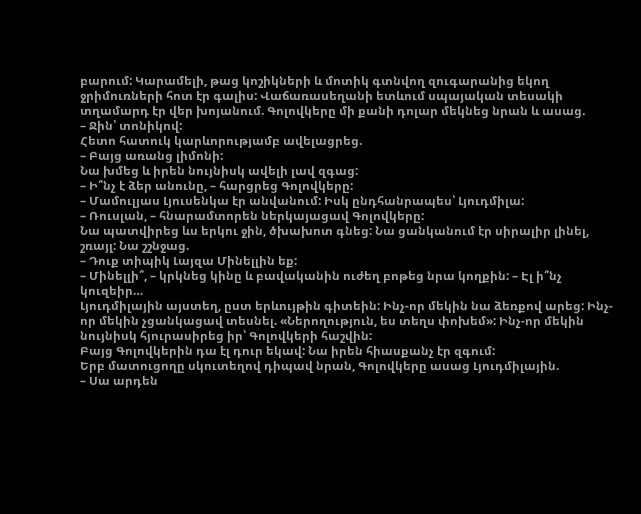բարում: Կարամելի, թաց կոշիկների և մոտիկ գտնվող զուգարանից եկող ջրիմուռների հոտ էր գալիս: Վաճառասեղանի ետևում սպայական տեսակի տղամարդ էր վեր խոյանում. Գոլովկերը մի քանի դոլար մեկնեց նրան և ասաց.
– Ջին՝ տոնիկով:
Հետո հատուկ կարևորությամբ ավելացրեց.
– Բայց առանց լիմոնի:
Նա խմեց և իրեն նույնիսկ ավելի լավ զգաց:
– Ի՞նչ է ձեր անունը, – հարցրեց Գոլովկերը:
– Մամուլյաս Լյուսենկա էր անվանում: Իսկ ընդհանրապես՝ Լյուդմիլա:
– Ռուսլան, – հնարամտորեն ներկայացավ Գոլովկերը:
Նա պատվիրեց ևս երկու ջին, ծխախոտ գնեց: Նա ցանկանում էր սիրալիր լինել, շռայլ: Նա շշնջաց.
– Դուք տիպիկ Լայզա Մինելլին եք:
– Մինելլի՞, – կրկնեց կինը և բավականին ուժեղ բոթեց նրա կողքին: – Էլ ի՞նչ կուզեիր…
Լյուդմիլային այստեղ, ըստ երևույթին գիտեին: Ինչ-որ մեկին նա ձեռքով արեց: Ինչ-որ մեկին չցանկացավ տեսնել. «Ներողություն, ես տեղս փոխեմ»: Ինչ-որ մեկին նույնիսկ հյուրասիրեց իր՝ Գոլովկերի հաշվին:
Բայց Գոլովկերին դա էլ դուր եկավ: Նա իրեն հիասքանչ էր զգում:
Երբ մատուցողը սկուտեղով դիպավ նրան, Գոլովկերը ասաց Լյուդմիլային.
– Սա արդեն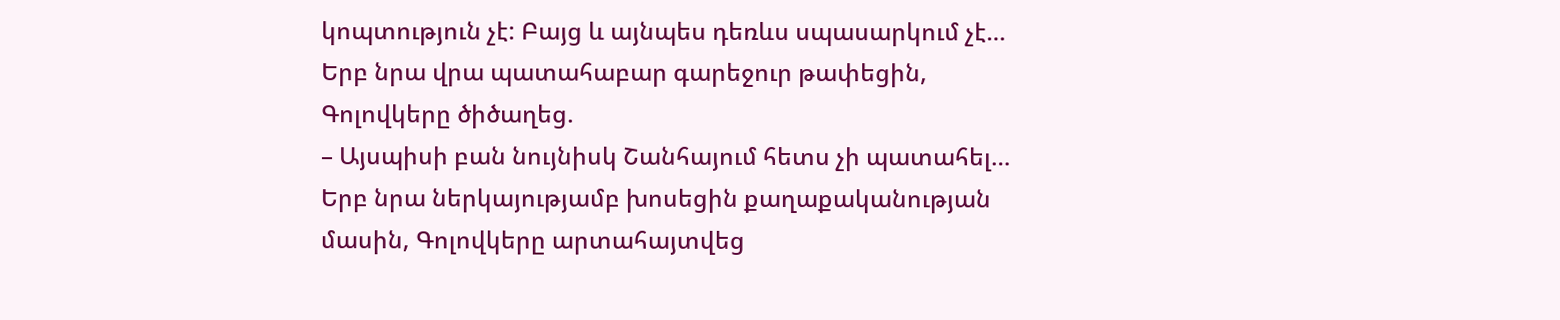կոպտություն չէ: Բայց և այնպես դեռևս սպասարկում չէ…
Երբ նրա վրա պատահաբար գարեջուր թափեցին, Գոլովկերը ծիծաղեց.
– Այսպիսի բան նույնիսկ Շանհայում հետս չի պատահել…
Երբ նրա ներկայությամբ խոսեցին քաղաքականության մասին, Գոլովկերը արտահայտվեց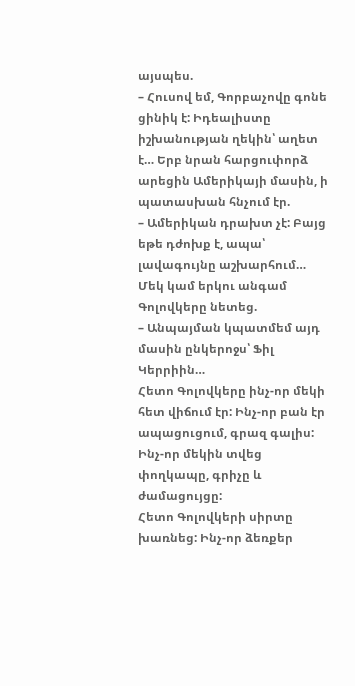այսպես.
– Հուսով եմ, Գորբաչովը գոնե ցինիկ է: Իդեալիստը իշխանության ղեկին՝ աղետ է… Երբ նրան հարցուփորձ արեցին Ամերիկայի մասին, ի պատասխան հնչում էր.
– Ամերիկան դրախտ չէ: Բայց եթե դժոխք է, ապա՝ լավագույնը աշխարհում…
Մեկ կամ երկու անգամ Գոլովկերը նետեց.
– Անպայման կպատմեմ այդ մասին ընկերոջս՝ Ֆիլ Կերրիին…
Հետո Գոլովկերը ինչ-որ մեկի հետ վիճում էր: Ինչ-որ բան էր ապացուցում, գրազ գալիս: Ինչ-որ մեկին տվեց փողկապը, գրիչը և ժամացույցը:
Հետո Գոլովկերի սիրտը խառնեց: Ինչ-որ ձեռքեր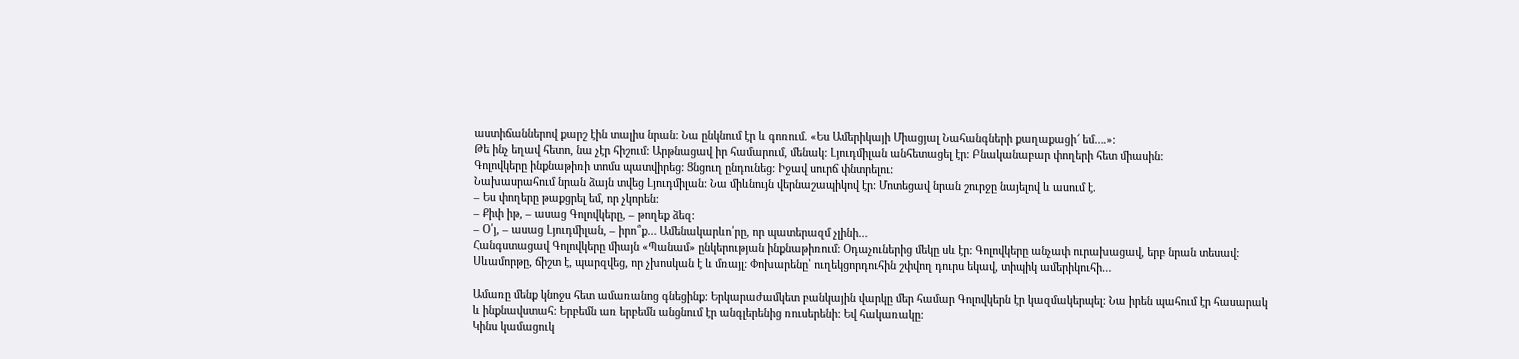աստիճաններով քարշ էին տալիս նրան: Նա ընկնում էր և գոռում. «Ես Ամերիկայի Միացյալ Նահանգների քաղաքացի՜ եմ….»:
Թե ինչ եղավ հետո, նա չէր հիշում: Արթնացավ իր համարում, մենակ: Լյուդմիլան անհետացել էր: Բնականաբար փողերի հետ միասին:
Գոլովկերը ինքնաթիռի տոմս պատվիրեց: Ցնցուղ ընդունեց: Իջավ սուրճ փնտրելու:
Նախասրահում նրան ձայն տվեց Լյուդմիլան: Նա միևնույն վերնաշապիկով էր: Մոտեցավ նրան շուրջը նայելով և ասում է.
– Ես փողերը թաքցրել եմ, որ չկորեն:
– Քիփ իթ, – ասաց Գոլովկերը, – թողեք ձեզ:
– Օ՛յ, – ասաց Լյուդմիլան, – իրո՞ք… Ամենակարևո՛րը, որ պատերազմ չլինի…
Հանգստացավ Գոլովկերը միայն «Պանամ» ընկերության ինքնաթիռում: Օդաչուներից մեկը սև էր: Գոլովկերը անչափ ուրախացավ, երբ նրան տեսավ: Սևամորթը, ճիշտ է, պարզվեց, որ չխոսկան է և մռայլ: Փոխարենը՝ ուղեկցորդուհին շփվող դուրս եկավ, տիպիկ ամերիկուհի…

Ամառը մենք կնոջս հետ ամառանոց գնեցինք: Երկարաժամկետ բանկային վարկը մեր համար Գոլովկերն էր կազմակերպել: Նա իրեն պահում էր հասարակ և ինքնավստահ: Երբեմն առ երբեմն անցնում էր անգլերենից ռուսերենի: Եվ հակառակը:
Կինս կամացուկ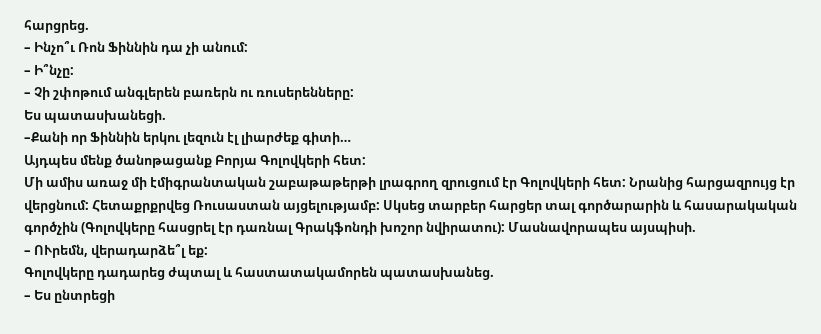հարցրեց.
– Ինչո՞ւ Ռոն Ֆիննին դա չի անում:
– Ի՞նչը:
– Չի շփոթում անգլերեն բառերն ու ռուսերենները:
Ես պատասխանեցի.
–Քանի որ Ֆիննին երկու լեզուն էլ լիարժեք գիտի…
Այդպես մենք ծանոթացանք Բորյա Գոլովկերի հետ:
Մի ամիս առաջ մի էմիգրանտական շաբաթաթերթի լրագրող զրուցում էր Գոլովկերի հետ: Նրանից հարցազրույց էր վերցնում: Հետաքրքրվեց Ռուսաստան այցելությամբ: Սկսեց տարբեր հարցեր տալ գործարարին և հասարակական գործչին (Գոլովկերը հասցրել էր դառնալ Գրակֆոնդի խոշոր նվիրատու): Մասնավորապես այսպիսի.
– ՈՒրեմն, վերադարձե՞լ եք:
Գոլովկերը դադարեց ժպտալ և հաստատակամորեն պատասխանեց.
– Ես ընտրեցի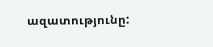ազատությունը: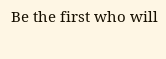Be the first who will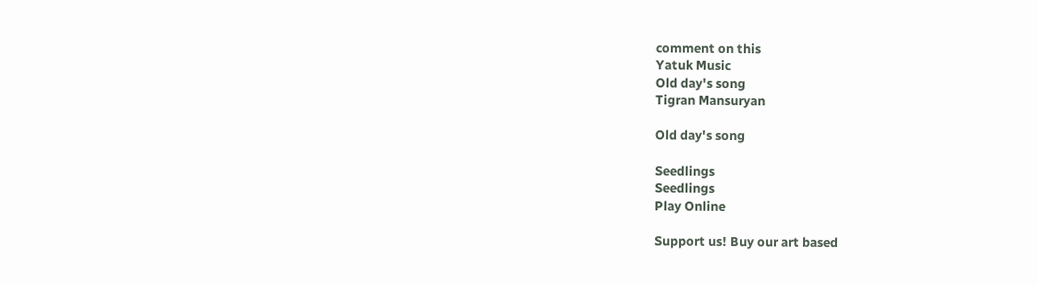comment on this
Yatuk Music
Old day's song
Tigran Mansuryan

Old day's song

Seedlings
Seedlings
Play Online

Support us! Buy our art based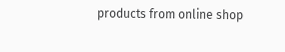products from online shop